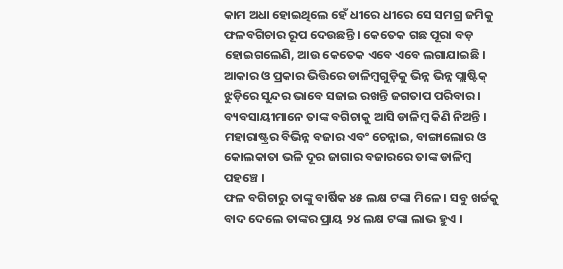କାମ ଅଧା ହୋଇଥିଲେ ହେଁ ଧୀରେ ଧୀରେ ସେ ସମଗ୍ର ଜମିକୁ ଫଳବଗିଚାର ରୂପ ଦେଉଛନ୍ତି । କେତେକ ଗଛ ପୂରା ବଡ଼ ହୋଇଗଲେଣି, ଆଉ କେତେକ ଏବେ ଏବେ ଲଗାଯାଇଛି । ଆକାର ଓ ପ୍ରକାର ଭିତ୍ତିରେ ଡାଳିମ୍ବଗୁଡ଼ିକୁ ଭିନ୍ନ ଭିନ୍ନ ପ୍ଲାଷ୍ଟିକ୍ ଝୁଡ଼ିରେ ସୁନ୍ଦର ଭାବେ ସଜାଇ ରଖନ୍ତି ଜଗତାପ ପରିବାର । ବ୍ୟବସାୟୀମାନେ ତାଙ୍କ ବଗିଚାକୁ ଆସି ଡାଳିମ୍ବ କିଣି ନିଅନ୍ତି ।
ମହାରାଷ୍ଟ୍ରର ବିଭିନ୍ନ ବଜାର ଏବଂ ଚେନ୍ନାଇ, ବାଙ୍ଗାଲୋର ଓ କୋଲକାତା ଭଳି ଦୂର ଜାଗାର ବଜାରରେ ତାଙ୍କ ଡାଳିମ୍ବ ପହଞ୍ଚେ ।
ଫଳ ବଗିଚାରୁ ତାଙ୍କୁ ବାର୍ଷିକ ୪୫ ଲକ୍ଷ ଟଙ୍କା ମିଳେ । ସବୁ ଖର୍ଚ୍ଚକୁ ବାଦ ଦେଲେ ତାଙ୍କର ପ୍ରାୟ ୨୪ ଲକ୍ଷ ଟଙ୍କା ଲାଭ ହୁଏ ।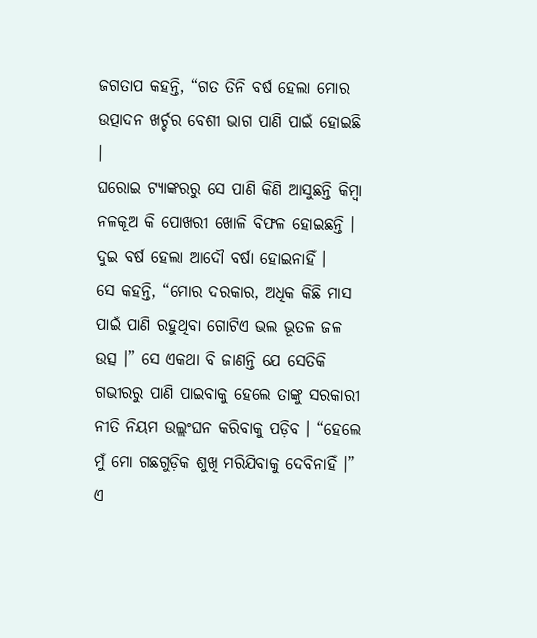ଜଗତାପ କହନ୍ତି, “ଗତ ତିନି ବର୍ଷ ହେଲା ମୋର ଉତ୍ପାଦନ ଖର୍ଚ୍ଚର ବେଶୀ ଭାଗ ପାଣି ପାଇଁ ହୋଇଛି ।
ଘରୋଇ ଟ୍ୟାଙ୍କରରୁ ସେ ପାଣି କିଣି ଆସୁଛନ୍ତି କିମ୍ବା ନଳକୂଅ କି ପୋଖରୀ ଖୋଳି ବିଫଳ ହୋଇଛନ୍ତି । ଦୁଇ ବର୍ଷ ହେଲା ଆଦୌ ବର୍ଷା ହୋଇନାହିଁ ।
ସେ କହନ୍ତି, “ମୋର ଦରକାର, ଅଧିକ କିଛି ମାସ ପାଇଁ ପାଣି ରହୁଥିବା ଗୋଟିଏ ଭଲ ଭୂତଳ ଜଳ ଉତ୍ସ ।” ସେ ଏକଥା ବି ଜାଣନ୍ତି ଯେ ସେତିକି ଗଭୀରରୁ ପାଣି ପାଇବାକୁ ହେଲେ ତାଙ୍କୁ ସରକାରୀ ନୀତି ନିୟମ ଉଲ୍ଲଂଘନ କରିବାକୁ ପଡ଼ିବ । “ହେଲେ ମୁଁ ମୋ ଗଛଗୁଡ଼ିକ ଶୁଖି ମରିଯିବାକୁ ଦେବିନାହିଁ ।”
ଏ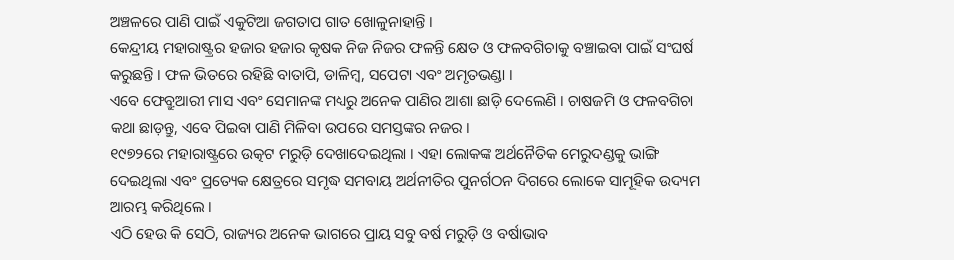ଅଞ୍ଚଳରେ ପାଣି ପାଇଁ ଏକୁଟିଆ ଜଗତାପ ଗାତ ଖୋଳୁନାହାନ୍ତି ।
କେନ୍ଦ୍ରୀୟ ମହାରାଷ୍ଟ୍ରର ହଜାର ହଜାର କୃଷକ ନିଜ ନିଜର ଫଳନ୍ତି କ୍ଷେତ ଓ ଫଳବଗିଚାକୁ ବଞ୍ଚାଇବା ପାଇଁ ସଂଘର୍ଷ କରୁଛନ୍ତି । ଫଳ ଭିତରେ ରହିଛି ବାତାପି, ଡାଳିମ୍ବ, ସପେଟା ଏବଂ ଅମୃତଭଣ୍ଡା ।
ଏବେ ଫେବ୍ରୁଆରୀ ମାସ ଏବଂ ସେମାନଙ୍କ ମଧ୍ୟରୁ ଅନେକ ପାଣିର ଆଶା ଛାଡ଼ି ଦେଲେଣି । ଚାଷଜମି ଓ ଫଳବଗିଚା କଥା ଛାଡ଼ନ୍ତୁ, ଏବେ ପିଇବା ପାଣି ମିଳିବା ଉପରେ ସମସ୍ତଙ୍କର ନଜର ।
୧୯୭୨ରେ ମହାରାଷ୍ଟ୍ରରେ ଉତ୍କଟ ମରୁଡ଼ି ଦେଖାଦେଇଥିଲା । ଏହା ଲୋକଙ୍କ ଅର୍ଥନୈତିକ ମେରୁଦଣ୍ଡକୁ ଭାଙ୍ଗି ଦେଇଥିଲା ଏବଂ ପ୍ରତ୍ୟେକ କ୍ଷେତ୍ରରେ ସମୃଦ୍ଧ ସମବାୟ ଅର୍ଥନୀତିର ପୁନର୍ଗଠନ ଦିଗରେ ଲୋକେ ସାମୂହିକ ଉଦ୍ୟମ ଆରମ୍ଭ କରିଥିଲେ ।
ଏଠି ହେଉ କି ସେଠି, ରାଜ୍ୟର ଅନେକ ଭାଗରେ ପ୍ରାୟ ସବୁ ବର୍ଷ ମରୁଡ଼ି ଓ ବର୍ଷାଭାବ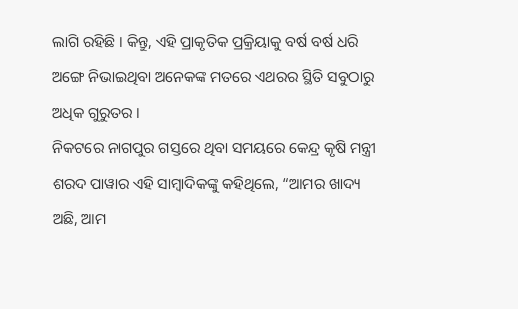ଲାଗି ରହିଛି । କିନ୍ତୁ, ଏହି ପ୍ରାକୃତିକ ପ୍ରକ୍ରିୟାକୁ ବର୍ଷ ବର୍ଷ ଧରି ଅଙ୍ଗେ ନିଭାଇଥିବା ଅନେକଙ୍କ ମତରେ ଏଥରର ସ୍ଥିତି ସବୁଠାରୁ ଅଧିକ ଗୁରୁତର ।
ନିକଟରେ ନାଗପୁର ଗସ୍ତରେ ଥିବା ସମୟରେ କେନ୍ଦ୍ର କୃଷି ମନ୍ତ୍ରୀ ଶରଦ ପାୱାର ଏହି ସାମ୍ବାଦିକଙ୍କୁ କହିଥିଲେ, “ଆମର ଖାଦ୍ୟ ଅଛି, ଆମ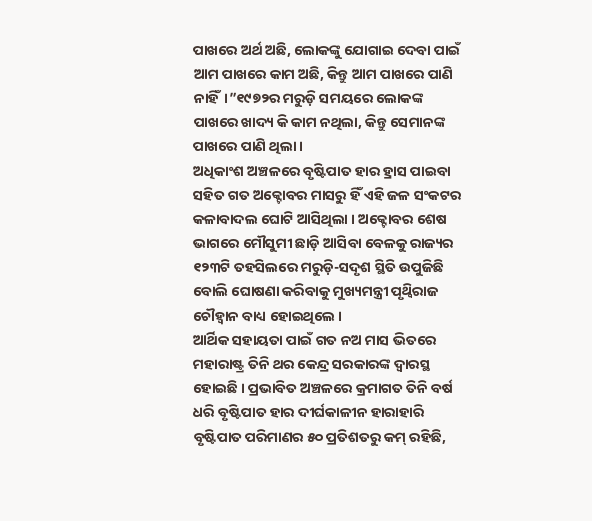ପାଖରେ ଅର୍ଥ ଅଛି, ଲୋକଙ୍କୁ ଯୋଗାଇ ଦେବା ପାଇଁ ଆମ ପାଖରେ କାମ ଅଛି, କିନ୍ତୁ ଆମ ପାଖରେ ପାଣି ନାହିଁ।”୧୯୭୨ର ମରୁଡ଼ି ସମୟରେ ଲୋକଙ୍କ ପାଖରେ ଖାଦ୍ୟ କି କାମ ନଥିଲା, କିନ୍ତୁ ସେମାନଙ୍କ ପାଖରେ ପାଣି ଥିଲା ।
ଅଧିକାଂଶ ଅଞ୍ଚଳରେ ବୃଷ୍ଟିପାତ ହାର ହ୍ରାସ ପାଇବା ସହିତ ଗତ ଅକ୍ଟୋବର ମାସରୁ ହିଁ ଏହି ଜଳ ସଂକଟର କଳାବାଦଲ ଘୋଟି ଆସିଥିଲା । ଅକ୍ଟୋବର ଶେଷ ଭାଗରେ ମୌସୁମୀ ଛାଡ଼ି ଆସିବା ବେଳକୁ ରାଜ୍ୟର ୧୨୩ଟି ତହସିଲରେ ମରୁଡ଼ି-ସଦୃଶ ସ୍ଥିତି ଉପୁଜିଛି ବୋଲି ଘୋଷଣା କରିବାକୁ ମୁଖ୍ୟମନ୍ତ୍ରୀ ପୃଥ୍ଵିରାଜ ଚୌହ୍ଵାନ ବାଧ୍ୟ ହୋଇଥିଲେ ।
ଆର୍ଥିକ ସହାୟତା ପାଇଁ ଗତ ନଅ ମାସ ଭିତରେ ମହାରାଷ୍ଟ୍ର ତିନି ଥର କେନ୍ଦ୍ର ସରକାରଙ୍କ ଦ୍ଵାରସ୍ଥ ହୋଇଛି । ପ୍ରଭାବିତ ଅଞ୍ଚଳରେ କ୍ରମାଗତ ତିନି ବର୍ଷ ଧରି ବୃଷ୍ଟିପାତ ହାର ଦୀର୍ଘକାଳୀନ ହାରାହାରି ବୃଷ୍ଟିପାତ ପରିମାଣର ୫୦ ପ୍ରତିଶତରୁ କମ୍ ରହିଛି,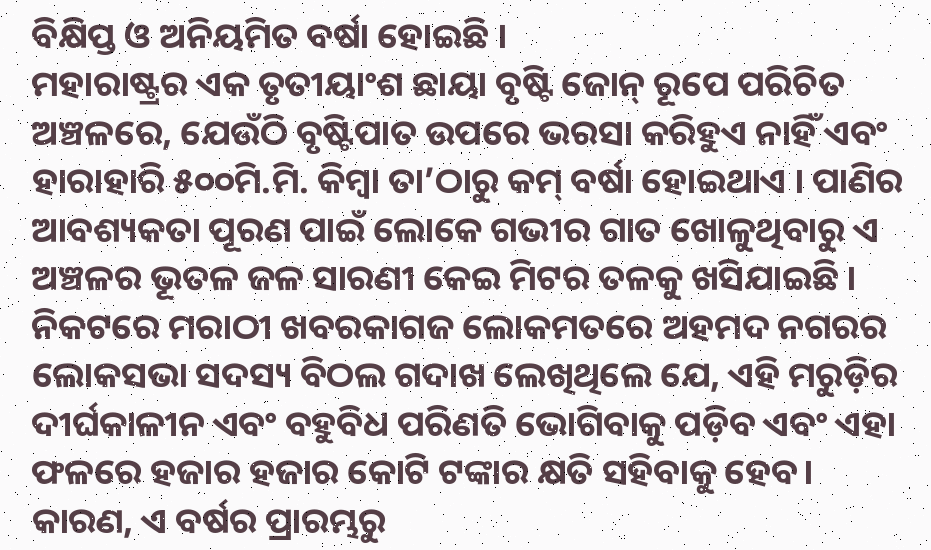ବିକ୍ଷିପ୍ତ ଓ ଅନିୟମିତ ବର୍ଷା ହୋଇଛି ।
ମହାରାଷ୍ଟ୍ରର ଏକ ତୃତୀୟାଂଶ ଛାୟା ବୃଷ୍ଟି ଜୋନ୍ ରୂପେ ପରିଚିତ ଅଞ୍ଚଳରେ, ଯେଉଁଠି ବୃଷ୍ଟିପାତ ଉପରେ ଭରସା କରିହୁଏ ନାହିଁ ଏବଂ ହାରାହାରି ୫୦୦ମି.ମି. କିମ୍ବା ତା’ଠାରୁ କମ୍ ବର୍ଷା ହୋଇଥାଏ । ପାଣିର ଆବଶ୍ୟକତା ପୂରଣ ପାଇଁ ଲୋକେ ଗଭୀର ଗାତ ଖୋଳୁଥିବାରୁ ଏ ଅଞ୍ଚଳର ଭୂତଳ ଜଳ ସାରଣୀ କେଇ ମିଟର ତଳକୁ ଖସିଯାଇଛି ।
ନିକଟରେ ମରାଠୀ ଖବରକାଗଜ ଲୋକମତରେ ଅହମଦ ନଗରର ଲୋକସଭା ସଦସ୍ୟ ବିଠଲ ଗଦାଖ ଲେଖିଥିଲେ ଯେ, ଏହି ମରୁଡ଼ିର ଦୀର୍ଘକାଳୀନ ଏବଂ ବହୁବିଧ ପରିଣତି ଭୋଗିବାକୁ ପଡ଼ିବ ଏବଂ ଏହା ଫଳରେ ହଜାର ହଜାର କୋଟି ଟଙ୍କାର କ୍ଷତି ସହିବାକୁ ହେବ। କାରଣ, ଏ ବର୍ଷର ପ୍ରାରମ୍ଭରୁ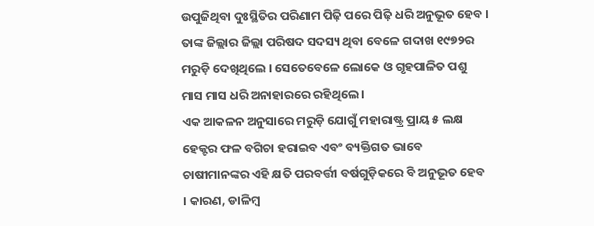ଉପୁଜିଥିବା ଦୁଃସ୍ଥିତିର ପରିଣାମ ପିଢ଼ି ପରେ ପିଢ଼ି ଧରି ଅନୁଭୂତ ହେବ । ତାଙ୍କ ଜିଲ୍ଲାର ଜିଲ୍ଲା ପରିଷଦ ସଦସ୍ୟ ଥିବା ବେଳେ ଗଦାଖ ୧୯୭୨ର ମରୁଡ଼ି ଦେଖିଥିଲେ । ସେତେବେଳେ ଲୋକେ ଓ ଗୃହପାଳିତ ପଶୁ ମାସ ମାସ ଧରି ଅନାହାରରେ ରହିଥିଲେ ।
ଏକ ଆକଳନ ଅନୁସାରେ ମରୁଡ଼ି ଯୋଗୁଁ ମହାରାଷ୍ଟ୍ର ପ୍ରାୟ ୫ ଲକ୍ଷ ହେକ୍ଟର ଫଳ ବଗିଚା ହରାଇବ ଏବଂ ବ୍ୟକ୍ତିଗତ ଭାବେ ଚାଷୀମାନଙ୍କର ଏହି କ୍ଷତି ପରବର୍ତ୍ତୀ ବର୍ଷଗୁଡ଼ିକରେ ବି ଅନୁଭୂତ ହେବ । କାରଣ, ଡାଳିମ୍ବ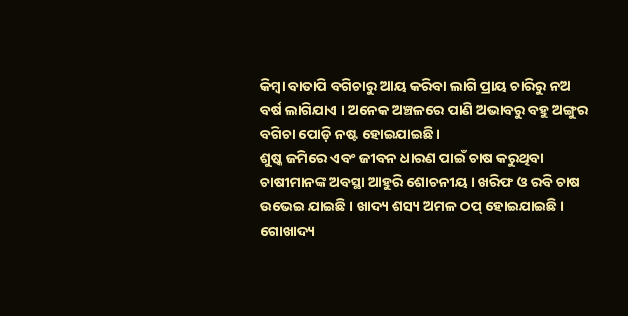କିମ୍ବା ବାତାପି ବଗିଚାରୁ ଆୟ କରିବା ଲାଗି ପ୍ରାୟ ଚାରିରୁ ନଅ ବର୍ଷ ଲାଗିଯାଏ । ଅନେକ ଅଞ୍ଚଳରେ ପାଣି ଅଭାବରୁ ବହୁ ଅଙ୍ଗୁର ବଗିଚା ପୋଡ଼ି ନଷ୍ଟ ହୋଇଯାଇଛି ।
ଶୁଷ୍କ ଜମିରେ ଏବଂ ଜୀବନ ଧାରଣ ପାଇଁ ଚାଷ କରୁଥିବା ଚାଷୀମାନଙ୍କ ଅବସ୍ଥା ଆହୁରି ଶୋଚନୀୟ । ଖରିଫ ଓ ରବି ଚାଷ ଉଭେଇ ଯାଇଛି । ଖାଦ୍ୟ ଶସ୍ୟ ଅମଳ ଠପ୍ ହୋଇଯାଇଛି । ଗୋଖାଦ୍ୟ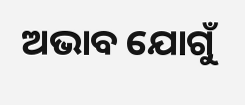ଅଭାବ ଯୋଗୁଁ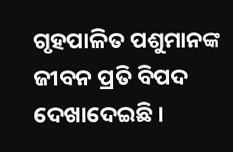ଗୃହପାଳିତ ପଶୁମାନଙ୍କ ଜୀବନ ପ୍ରତି ବିପଦ ଦେଖାଦେଇଛି ।